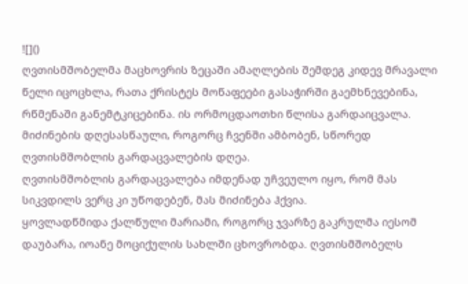![]()
ღვთისმშობელმა მაცხოვრის ზეცაში ამაღლების შემდეგ კიდევ მრავალი წელი იცოცხლა, რათა ქრისტეს მოწაფეები გასაჭირში გაემხნევებინა, რწმენაში განემტკიცებინა. ის ორმოცდაოთხი წლისა გარდაიცვალა. მიძინების დღესასწაული, როგორც ჩვენში ამბობენ, სწორედ ღვთისმშობლის გარდაცვალების დღეა.
ღვთისმშობლის გარდაცვალება იმდენად უჩვეულო იყო, რომ მას სიკვდილს ვერც კი უწოდებენ, მას მიძინება ჰქვია.
ყოვლადწმიდა ქალწული მარიამი, როგორც ჯვარზე გაკრულმა იესომ დაუბარა, იოანე მოციქულის სახლში ცხოვრობდა. ღვთისმშობელს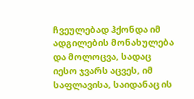ჩვეულებად ჰქონდა იმ ადგილების მონახულება და მოლოცვა, სადაც იესო ჯვარს აცვეს, იმ საფლავისა, საიდანაც ის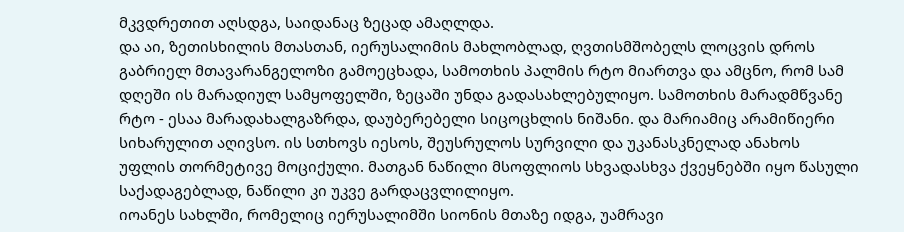მკვდრეთით აღსდგა, საიდანაც ზეცად ამაღლდა.
და აი, ზეთისხილის მთასთან, იერუსალიმის მახლობლად, ღვთისმშობელს ლოცვის დროს გაბრიელ მთავარანგელოზი გამოეცხადა, სამოთხის პალმის რტო მიართვა და ამცნო, რომ სამ დღეში ის მარადიულ სამყოფელში, ზეცაში უნდა გადასახლებულიყო. სამოთხის მარადმწვანე რტო - ესაა მარადახალგაზრდა, დაუბერებელი სიცოცხლის ნიშანი. და მარიამიც არამიწიერი სიხარულით აღივსო. ის სთხოვს იესოს, შეუსრულოს სურვილი და უკანასკნელად ანახოს უფლის თორმეტივე მოციქული. მათგან ნაწილი მსოფლიოს სხვადასხვა ქვეყნებში იყო წასული საქადაგებლად, ნაწილი კი უკვე გარდაცვლილიყო.
იოანეს სახლში, რომელიც იერუსალიმში სიონის მთაზე იდგა, უამრავი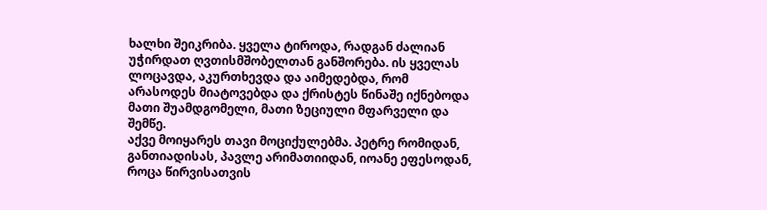ხალხი შეიკრიბა. ყველა ტიროდა, რადგან ძალიან უჭირდათ ღვთისმშობელთან განშორება. ის ყველას ლოცავდა, აკურთხევდა და აიმედებდა, რომ არასოდეს მიატოვებდა და ქრისტეს წინაშე იქნებოდა მათი შუამდგომელი, მათი ზეციული მფარველი და შემწე.
აქვე მოიყარეს თავი მოციქულებმა. პეტრე რომიდან, განთიადისას, პავლე არიმათიიდან, იოანე ეფესოდან, როცა წირვისათვის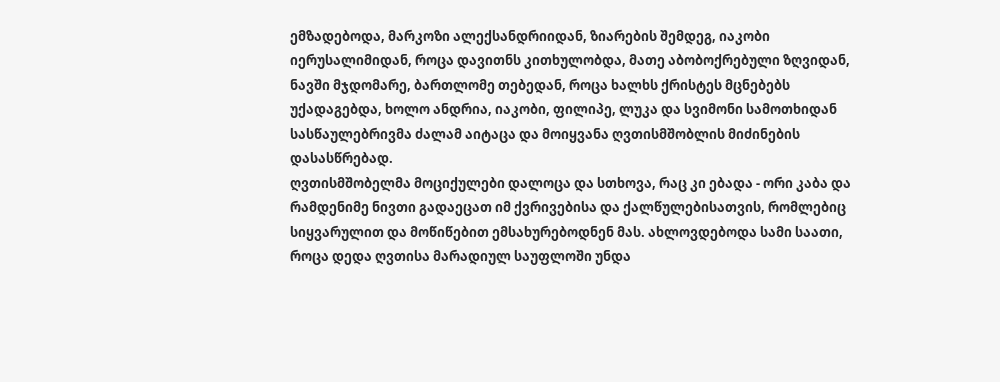ემზადებოდა, მარკოზი ალექსანდრიიდან, ზიარების შემდეგ, იაკობი იერუსალიმიდან, როცა დავითნს კითხულობდა, მათე აბობოქრებული ზღვიდან, ნავში მჯდომარე, ბართლომე თებედან, როცა ხალხს ქრისტეს მცნებებს უქადაგებდა, ხოლო ანდრია, იაკობი, ფილიპე, ლუკა და სვიმონი სამოთხიდან სასწაულებრივმა ძალამ აიტაცა და მოიყვანა ღვთისმშობლის მიძინების დასასწრებად.
ღვთისმშობელმა მოციქულები დალოცა და სთხოვა, რაც კი ებადა - ორი კაბა და რამდენიმე ნივთი გადაეცათ იმ ქვრივებისა და ქალწულებისათვის, რომლებიც სიყვარულით და მოწიწებით ემსახურებოდნენ მას. ახლოვდებოდა სამი საათი, როცა დედა ღვთისა მარადიულ საუფლოში უნდა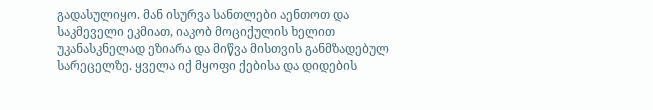გადასულიყო. მან ისურვა სანთლები აენთოთ და საკმეველი ეკმიათ, იაკობ მოციქულის ხელით უკანასკნელად ეზიარა და მიწვა მისთვის განმზადებულ სარეცელზე. ყველა იქ მყოფი ქებისა და დიდების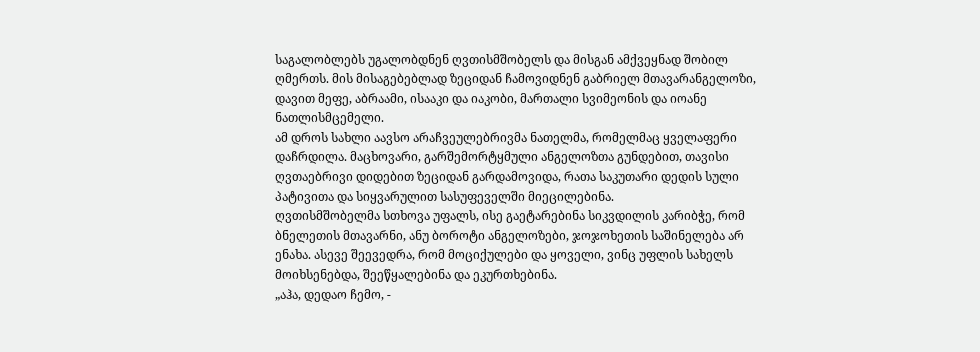საგალობლებს უგალობდნენ ღვთისმშობელს და მისგან ამქვეყნად შობილ ღმერთს. მის მისაგებებლად ზეციდან ჩამოვიდნენ გაბრიელ მთავარანგელოზი, დავით მეფე, აბრაამი, ისააკი და იაკობი, მართალი სვიმეონის და იოანე ნათლისმცემელი.
ამ დროს სახლი აავსო არაჩვეულებრივმა ნათელმა, რომელმაც ყველაფერი დაჩრდილა. მაცხოვარი, გარშემორტყმული ანგელოზთა გუნდებით, თავისი ღვთაებრივი დიდებით ზეციდან გარდამოვიდა, რათა საკუთარი დედის სული პატივითა და სიყვარულით სასუფეველში მიეცილებინა.
ღვთისმშობელმა სთხოვა უფალს, ისე გაეტარებინა სიკვდილის კარიბჭე, რომ ბნელეთის მთავარნი, ანუ ბოროტი ანგელოზები, ჯოჯოხეთის საშინელება არ ენახა. ასევე შეევედრა, რომ მოციქულები და ყოველი, ვინც უფლის სახელს მოიხსენებდა, შეეწყალებინა და ეკურთხებინა.
„აჰა, დედაო ჩემო, -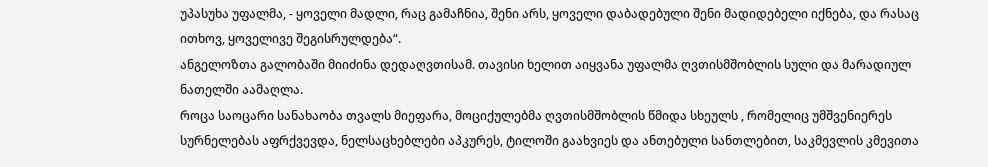უპასუხა უფალმა, - ყოველი მადლი, რაც გამაჩნია, შენი არს, ყოველი დაბადებული შენი მადიდებელი იქნება, და რასაც ითხოვ, ყოველივე შეგისრულდება“.
ანგელოზთა გალობაში მიიძინა დედაღვთისამ. თავისი ხელით აიყვანა უფალმა ღვთისმშობლის სული და მარადიულ ნათელში აამაღლა.
როცა საოცარი სანახაობა თვალს მიეფარა, მოციქულებმა ღვთისმშობლის წმიდა სხეულს , რომელიც უმშვენიერეს სურნელებას აფრქვევდა, ნელსაცხებლები აპკურეს, ტილოში გაახვიეს და ანთებული სანთლებით, საკმევლის კმევითა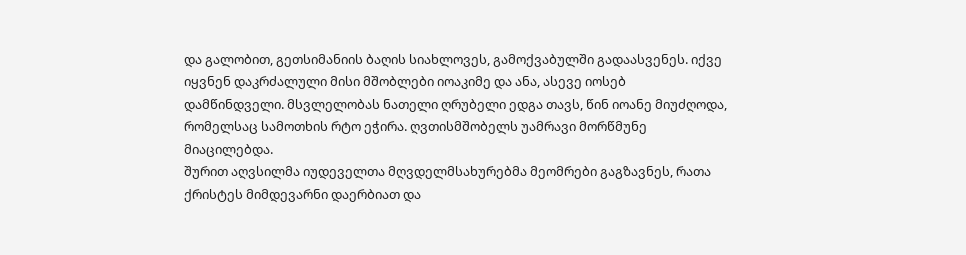და გალობით, გეთსიმანიის ბაღის სიახლოვეს, გამოქვაბულში გადაასვენეს. იქვე იყვნენ დაკრძალული მისი მშობლები იოაკიმე და ანა, ასევე იოსებ დამწინდველი. მსვლელობას ნათელი ღრუბელი ედგა თავს, წინ იოანე მიუძღოდა, რომელსაც სამოთხის რტო ეჭირა. ღვთისმშობელს უამრავი მორწმუნე მიაცილებდა.
შურით აღვსილმა იუდეველთა მღვდელმსახურებმა მეომრები გაგზავნეს, რათა ქრისტეს მიმდევარნი დაერბიათ და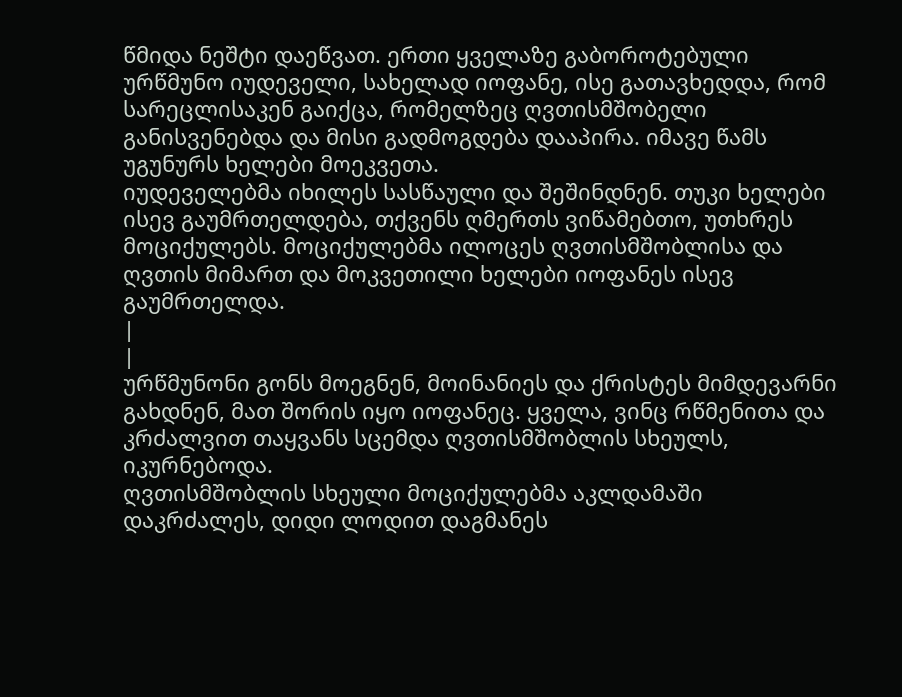წმიდა ნეშტი დაეწვათ. ერთი ყველაზე გაბოროტებული ურწმუნო იუდეველი, სახელად იოფანე, ისე გათავხედდა, რომ სარეცლისაკენ გაიქცა, რომელზეც ღვთისმშობელი განისვენებდა და მისი გადმოგდება დააპირა. იმავე წამს უგუნურს ხელები მოეკვეთა.
იუდეველებმა იხილეს სასწაული და შეშინდნენ. თუკი ხელები ისევ გაუმრთელდება, თქვენს ღმერთს ვიწამებთო, უთხრეს მოციქულებს. მოციქულებმა ილოცეს ღვთისმშობლისა და ღვთის მიმართ და მოკვეთილი ხელები იოფანეს ისევ გაუმრთელდა.
|
|
ურწმუნონი გონს მოეგნენ, მოინანიეს და ქრისტეს მიმდევარნი გახდნენ, მათ შორის იყო იოფანეც. ყველა, ვინც რწმენითა და კრძალვით თაყვანს სცემდა ღვთისმშობლის სხეულს, იკურნებოდა.
ღვთისმშობლის სხეული მოციქულებმა აკლდამაში დაკრძალეს, დიდი ლოდით დაგმანეს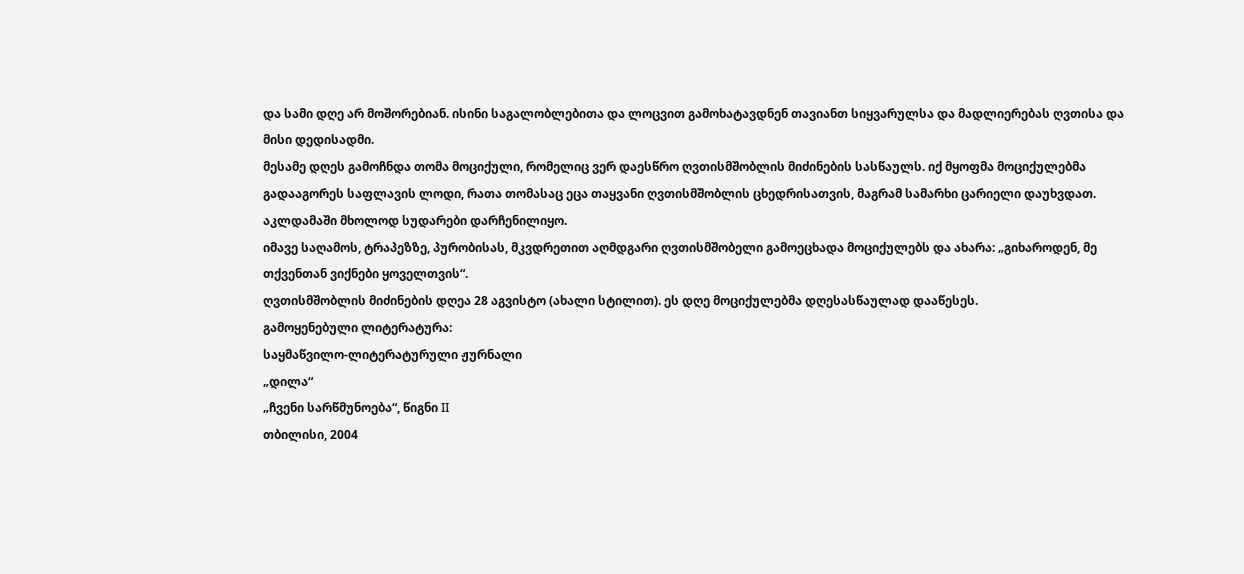და სამი დღე არ მოშორებიან. ისინი საგალობლებითა და ლოცვით გამოხატავდნენ თავიანთ სიყვარულსა და მადლიერებას ღვთისა და მისი დედისადმი.
მესამე დღეს გამოჩნდა თომა მოციქული, რომელიც ვერ დაესწრო ღვთისმშობლის მიძინების სასწაულს. იქ მყოფმა მოციქულებმა გადააგორეს საფლავის ლოდი, რათა თომასაც ეცა თაყვანი ღვთისმშობლის ცხედრისათვის, მაგრამ სამარხი ცარიელი დაუხვდათ. აკლდამაში მხოლოდ სუდარები დარჩენილიყო.
იმავე საღამოს, ტრაპეზზე, პურობისას, მკვდრეთით აღმდგარი ღვთისმშობელი გამოეცხადა მოციქულებს და ახარა: „გიხაროდენ, მე თქვენთან ვიქნები ყოველთვის“.
ღვთისმშობლის მიძინების დღეა 28 აგვისტო (ახალი სტილით). ეს დღე მოციქულებმა დღესასწაულად დააწესეს.
გამოყენებული ლიტერატურა:
საყმაწვილო-ლიტერატურული ჟურნალი
„დილა“
„ჩვენი სარწმუნოება“, წიგნი II
თბილისი, 2004